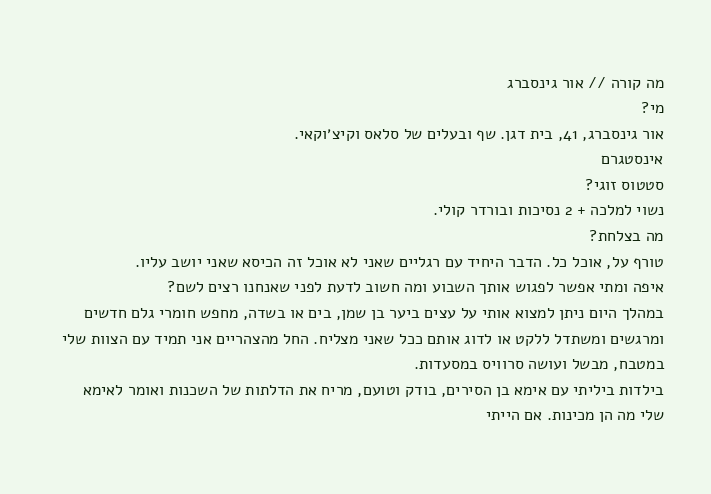מה קורה // אור גינסברג
מי?
אור גינסברג, 41, בית דגן. שף ובעלים של סלאס וקיצ׳וקאי.
אינסטגרם
סטטוס זוגי?
נשוי למלכה + 2 נסיכות ובורדר קולי.
מה בצלחת?
טורף על, אוכל כל. הדבר היחיד עם רגליים שאני לא אוכל זה הכיסא שאני יושב עליו.
איפה ומתי אפשר לפגוש אותך השבוע ומה חשוב לדעת לפני שאנחנו רצים לשם?
במהלך היום ניתן למצוא אותי על עצים ביער בן שמן, בים או בשדה, מחפש חומרי גלם חדשים ומרגשים ומשתדל ללקט או לדוג אותם ככל שאני מצליח. החל מהצהריים אני תמיד עם הצוות שלי במטבח, מבשל ועושה סרוויס במסעדות.
בילדות ביליתי עם אימא בן הסירים, בודק וטועם, מריח את הדלתות של השכנות ואומר לאימא שלי מה הן מכינות. אם הייתי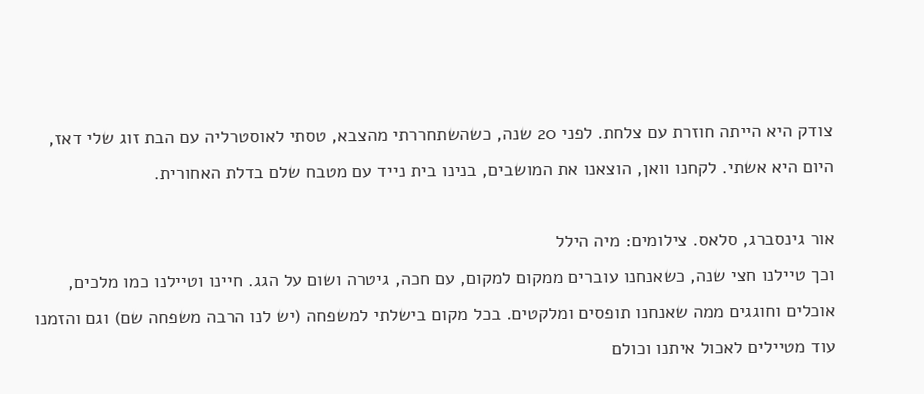צודק היא הייתה חוזרת עם צלחת. לפני 20 שנה, כשהשתחררתי מהצבא, טסתי לאוסטרליה עם הבת זוג שלי דאז, היום היא אשתי. לקחנו וואן, הוצאנו את המושבים, בנינו בית נייד עם מטבח שלם בדלת האחורית.

אור גינסברג, סלאס. צילומים: מיה הילל
וכך טיילנו חצי שנה, כשאנחנו עוברים ממקום למקום, עם חכה, גיטרה ושום על הגג. חיינו וטיילנו כמו מלכים, אוכלים וחוגגים ממה שאנחנו תופסים ומלקטים. בכל מקום בישלתי למשפחה (יש לנו הרבה משפחה שם) וגם והזמנו עוד מטיילים לאכול איתנו וכולם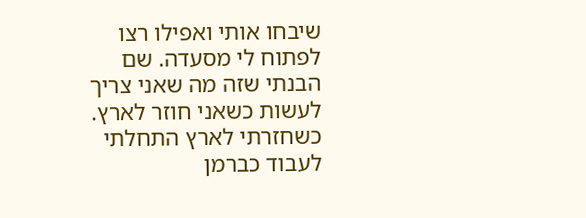שיבחו אותי ואפילו רצו לפתוח לי מסעדה. שם הבנתי שזה מה שאני צריך לעשות כשאני חוזר לארץ.
כשחזרתי לארץ התחלתי לעבוד כברמן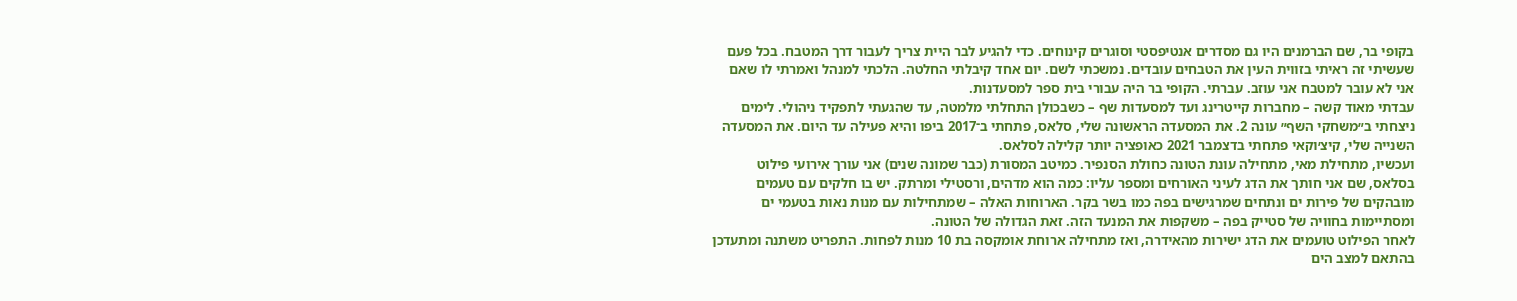בקופי בר, שם הברמנים היו גם מסדרים אנטיפסטי וסוגרים קינוחים. כדי להגיע לבר היית צריך לעבור דרך המטבח. בכל פעם שעשיתי זה ראיתי בזווית העין את הטבחים עובדים. נמשכתי לשם. יום אחד קיבלתי החלטה. הלכתי למנהל ואמרתי לו שאם אני לא עובר למטבח אני עוזב. עברתי. הקופי בר היה עבורי בית ספר למסעדנות.
עבדתי מאוד קשה – מחברות קייטרינג ועד למסעדות שף – כשבכולן התחלתי מלמטה, עד שהגעתי לתפקיד ניהולי. לימים ניצחתי ב״משחקי השף״ עונה 2. את המסעדה הראשונה שלי, סלאס, פתחתי ב־2017 ביפו והיא פעילה עד היום. את המסעדה השנייה שלי, קיצ׳וקאי פתחתי בדצמבר 2021 כאופציה יותר קלילה לסלאס.
ועכשיו, מתחילת מאי, מתחילה עונת הטונה כחולת הסנפיר. כמיטב המסורת (כבר שמונה שנים) אני עורך אירועי פילוט בסלאס, שם אני חותך את הדג לעיני האורחים ומספר עליו: כמה הוא מדהים, ורסטילי ומרתק. יש בו חלקים עם טעמים מובהקים של פירות ים ונתחים שמרגישים בפה כמו בשר בקר. הארוחות האלה – שמתחילות עם מנות נאות בטעמי ים ומסתיימות בחוויה של סטייק בפה – משקפות את המנעד הזה. זאת הגדולה של הטונה.
לאחר הפילוט טועמים את הדג ישירות מהאידרה, ואז מתחילה ארוחת אומקסה בת 10 מנות לפחות. התפריט משתנה ומתעדכן בהתאם למצב הים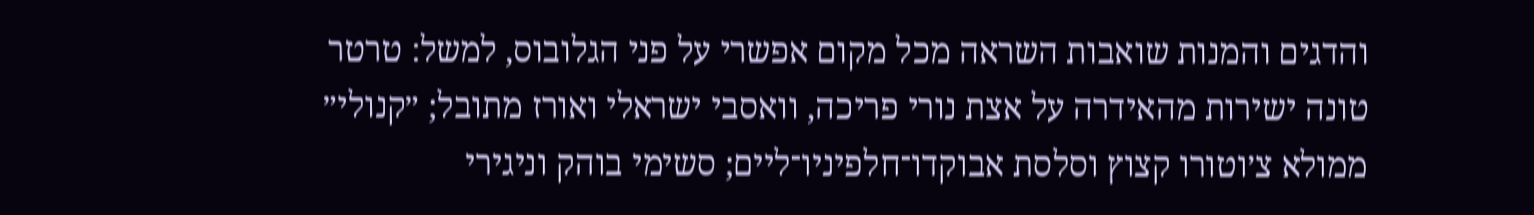והדגים והמנות שואבות השראה מכל מקום אפשרי על פני הגלובוס, למשל: טרטר טונה ישירות מהאידרה על אצת נורי פריכה, וואסבי ישראלי ואורז מתובל; ״קנולי״ ממולא צ׳וטורו קצוץ וסלסת אבוקדו־חלפיניו־ליים; סשימי בוהק וניגירי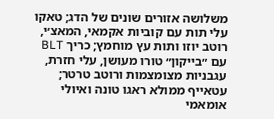משלושה אזורים שונים של הדג; טאקו עלי תות עם קוביות אקמאי, המאצ׳י, רוטב יוזו ותות עץ מוחמץ; כריך BLT עם ״בייקון״ טורו מעושן, עלי חזרת, עגבניות מצומצמות ורוטב טרטר; עטאייף ממולא ראגו טונה ואיולי אומאמי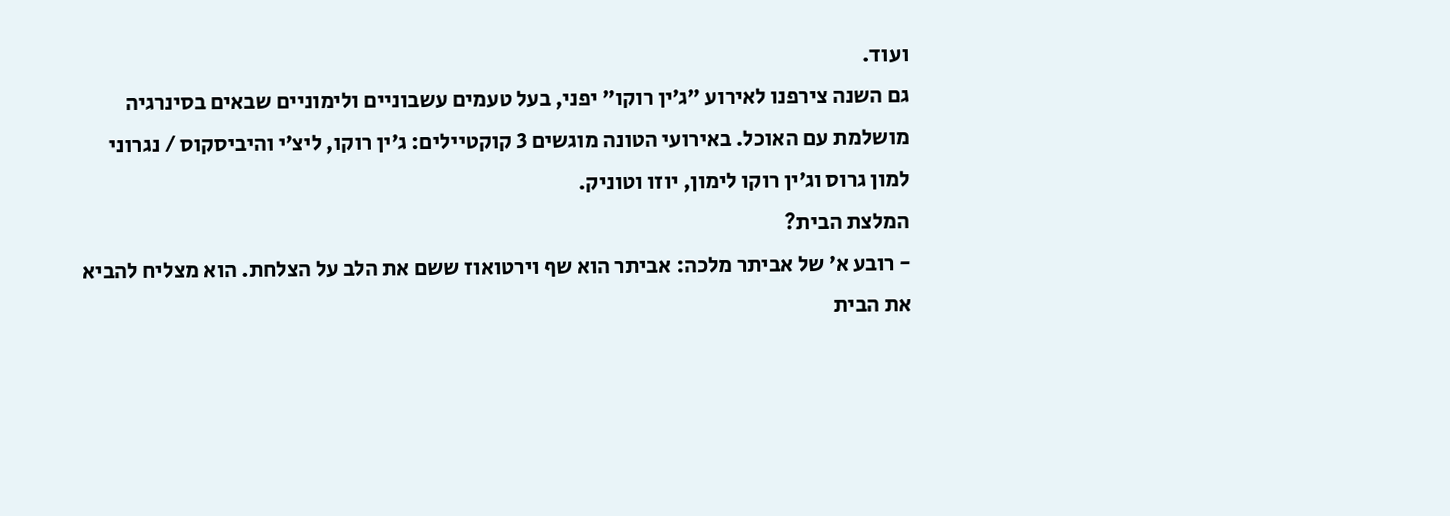ועוד.
גם השנה צירפנו לאירוע ״ג׳ין רוקו״ יפני, בעל טעמים עשבוניים ולימוניים שבאים בסינרגיה מושלמת עם האוכל. באירועי הטונה מוגשים 3 קוקטיילים: ג׳ין רוקו, ליצ׳י והיביסקוס / נגרוני למון גרוס וג׳ין רוקו לימון, יוזו וטוניק.
המלצת הבית?
- רובע א׳ של אביתר מלכה: אביתר הוא שף וירטואוז ששם את הלב על הצלחת. הוא מצליח להביא את הבית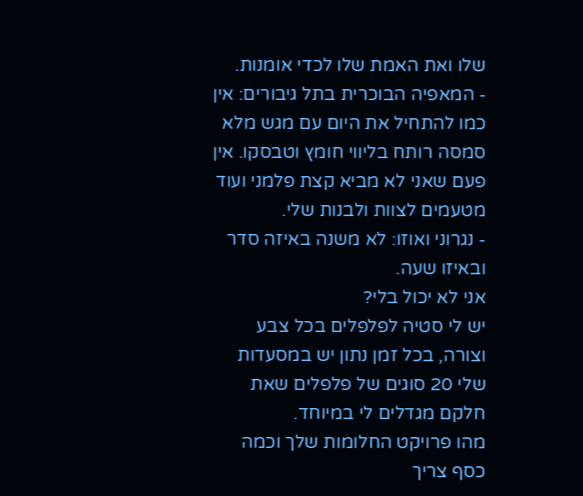שלו ואת האמת שלו לכדי אומנות.
- המאפיה הבוכרית בתל גיבורים: אין כמו להתחיל את היום עם מגש מלא סמסה רותח בליווי חומץ וטבסקו. אין פעם שאני לא מביא קצת פלמני ועוד מטעמים לצוות ולבנות שלי.
- נגרוני ואוזו: לא משנה באיזה סדר ובאיזו שעה.
אני לא יכול בלי?
יש לי סטיה לפלפלים בכל צבע וצורה, בכל זמן נתון יש במסעדות שלי 20 סוגים של פלפלים שאת חלקם מגדלים לי במיוחד.
מהו פרויקט החלומות שלך וכמה כסף צריך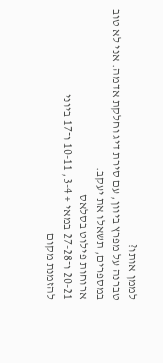לממן אותו?
טברנה על מפרץ ביוון, עם סירת דיג וחלקת אדמה. אני לא טוב במספרים, תשאלו את יעקב.
ארוחות פילוט בסלאס
20-21 ו־27-28 במאי + 3-4, 10-11 ו־17 ביוני
להזמנת מקום